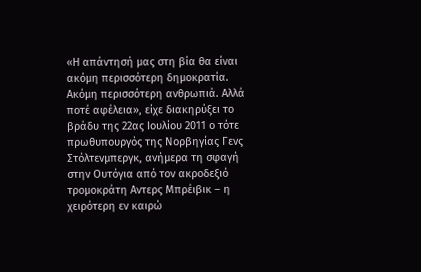«Η απάντησή μας στη βία θα είναι ακόμη περισσότερη δημοκρατία. Ακόμη περισσότερη ανθρωπιά. Αλλά ποτέ αφέλεια», είχε διακηρύξει το βράδυ της 22ας Ιουλίου 2011 ο τότε πρωθυπουργός της Νορβηγίας Γενς Στόλτενμπεργκ, ανήμερα τη σφαγή στην Ουτόγια από τον ακροδεξιό τρομοκράτη Αντερς Μπρέιβικ – η χειρότερη εν καιρώ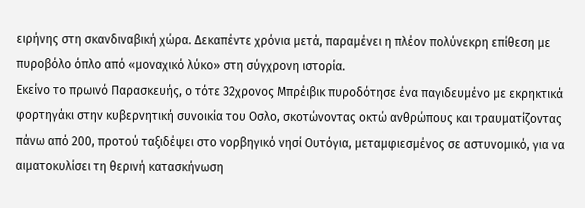ειρήνης στη σκανδιναβική χώρα. Δεκαπέντε χρόνια μετά, παραμένει η πλέον πολύνεκρη επίθεση με πυροβόλο όπλο από «μοναχικό λύκο» στη σύγχρονη ιστορία.
Εκείνο το πρωινό Παρασκευής, ο τότε 32χρονος Μπρέιβικ πυροδότησε ένα παγιδευμένο με εκρηκτικά φορτηγάκι στην κυβερνητική συνοικία του Οσλο, σκοτώνοντας οκτώ ανθρώπους και τραυματίζοντας πάνω από 200, προτού ταξιδέψει στο νορβηγικό νησί Ουτόγια, μεταμφιεσμένος σε αστυνομικό, για να αιματοκυλίσει τη θερινή κατασκήνωση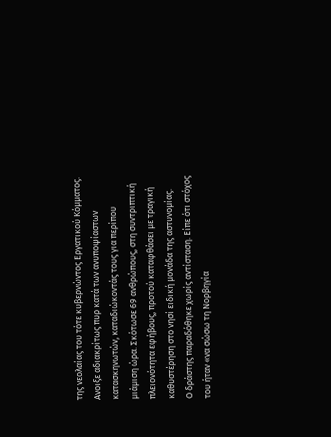της νεολαίας του τότε κυβερνώντος Εργατικού Κόμματος.
Ανοιξε αδιακρίτως πυρ κατά των ανυποψίαστων κατασκηνωτών, καταδιώκοντάς τους για περίπου μιάμιση ώρα. Σκότωσε 69 ανθρώπους, στη συντριπτική πλειονότητα εφήβους, προτού καταφθάσει με τραγική καθυστέρηση στο νησί ειδική μονάδα της αστυνομίας.
Ο δράστης παραδόθηκε χωρίς αντίσταση. Είπε ότι στόχος του ήταν «να σώσω τη Νορβηγία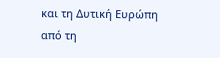και τη Δυτική Ευρώπη από τη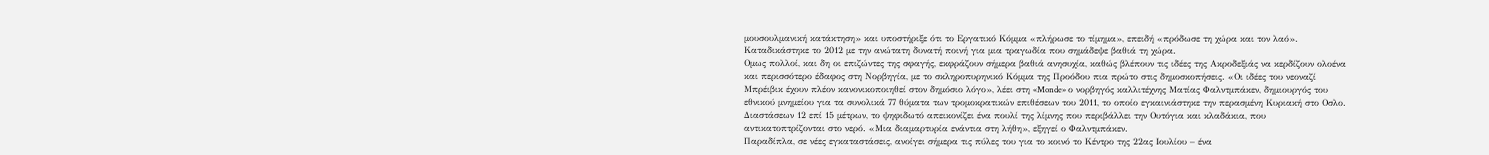μουσουλμανική κατάκτηση» και υποστήριξε ότι το Εργατικό Κόμμα «πλήρωσε το τίμημα», επειδή «πρόδωσε τη χώρα και τον λαό». Καταδικάστηκε το 2012 με την ανώτατη δυνατή ποινή για μια τραγωδία που σημάδεψε βαθιά τη χώρα.
Ομως πολλοί, και δη οι επιζώντες της σφαγής, εκφράζουν σήμερα βαθιά ανησυχία, καθώς βλέπουν τις ιδέες της Ακροδεξιάς να κερδίζουν ολοένα και περισσότερο έδαφος στη Νορβηγία, με το σκληροπυρηνικό Κόμμα της Προόδου πια πρώτο στις δημοσκοπήσεις. «Οι ιδέες του νεοναζί Μπρέιβικ έχουν πλέον κανονικοποιηθεί στον δημόσιο λόγο», λέει στη «Monde» ο νορβηγός καλλιτέχνης Ματίας Φαλντμπάκεν, δημιουργός του εθνικού μνημείου για τα συνολικά 77 θύματα των τρομοκρατικών επιθέσεων του 2011, το οποίο εγκαινιάστηκε την περασμένη Κυριακή στο Οσλο. Διαστάσεων 12 επί 15 μέτρων, το ψηφιδωτό απεικονίζει ένα πουλί της λίμνης που περιβάλλει την Ουτόγια και κλαδάκια, που αντικατοπτρίζονται στο νερό. «Μια διαμαρτυρία ενάντια στη λήθη», εξηγεί ο Φαλντμπάκεν.
Παραδίπλα, σε νέες εγκαταστάσεις, ανοίγει σήμερα τις πύλες του για το κοινό το Κέντρο της 22ας Ιουλίου – ένα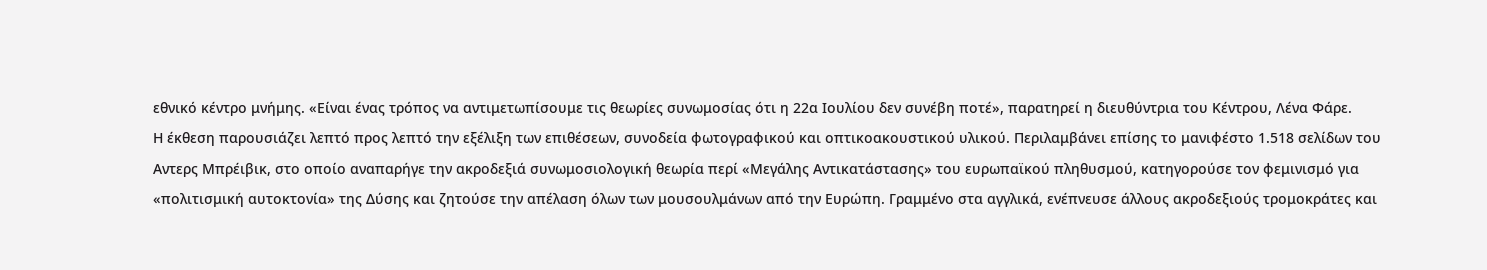εθνικό κέντρο μνήμης. «Είναι ένας τρόπος να αντιμετωπίσουμε τις θεωρίες συνωμοσίας ότι η 22α Ιουλίου δεν συνέβη ποτέ», παρατηρεί η διευθύντρια του Κέντρου, Λένα Φάρε.
Η έκθεση παρουσιάζει λεπτό προς λεπτό την εξέλιξη των επιθέσεων, συνοδεία φωτογραφικού και οπτικοακουστικού υλικού. Περιλαμβάνει επίσης το μανιφέστο 1.518 σελίδων του Αντερς Μπρέιβικ, στο οποίο αναπαρήγε την ακροδεξιά συνωμοσιολογική θεωρία περί «Μεγάλης Αντικατάστασης» του ευρωπαϊκού πληθυσμού, κατηγορούσε τον φεμινισμό για «πολιτισμική αυτοκτονία» της Δύσης και ζητούσε την απέλαση όλων των μουσουλμάνων από την Ευρώπη. Γραμμένο στα αγγλικά, ενέπνευσε άλλους ακροδεξιούς τρομοκράτες και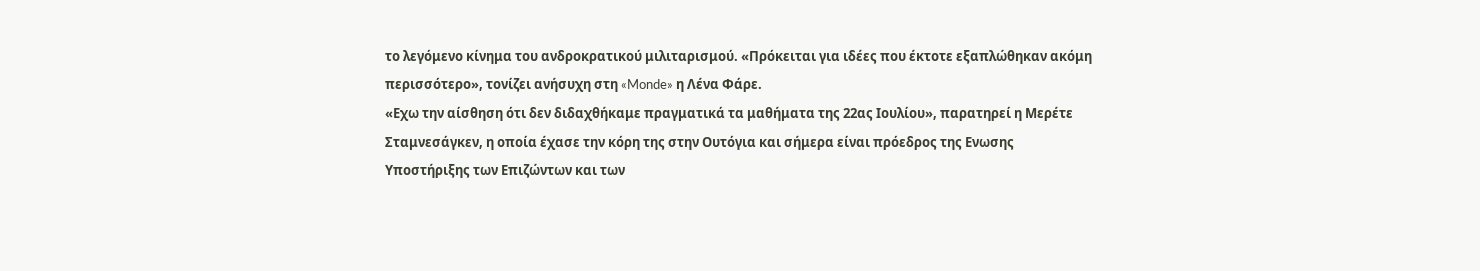το λεγόμενο κίνημα του ανδροκρατικού μιλιταρισμού. «Πρόκειται για ιδέες που έκτοτε εξαπλώθηκαν ακόμη περισσότερο», τονίζει ανήσυχη στη «Monde» η Λένα Φάρε.
«Εχω την αίσθηση ότι δεν διδαχθήκαμε πραγματικά τα μαθήματα της 22ας Ιουλίου», παρατηρεί η Μερέτε Σταμνεσάγκεν, η οποία έχασε την κόρη της στην Ουτόγια και σήμερα είναι πρόεδρος της Ενωσης Υποστήριξης των Επιζώντων και των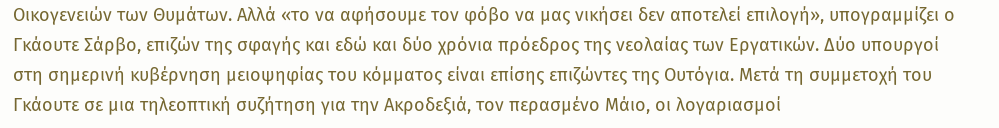Οικογενειών των Θυμάτων. Αλλά «το να αφήσουμε τον φόβο να μας νικήσει δεν αποτελεί επιλογή», υπογραμμίζει ο Γκάουτε Σάρβο, επιζών της σφαγής και εδώ και δύο χρόνια πρόεδρος της νεολαίας των Εργατικών. Δύο υπουργοί στη σημερινή κυβέρνηση μειοψηφίας του κόμματος είναι επίσης επιζώντες της Ουτόγια. Μετά τη συμμετοχή του Γκάουτε σε μια τηλεοπτική συζήτηση για την Ακροδεξιά, τον περασμένο Μάιο, οι λογαριασμοί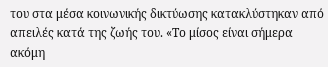του στα μέσα κοινωνικής δικτύωσης κατακλύστηκαν από απειλές κατά της ζωής του. «Το μίσος είναι σήμερα ακόμη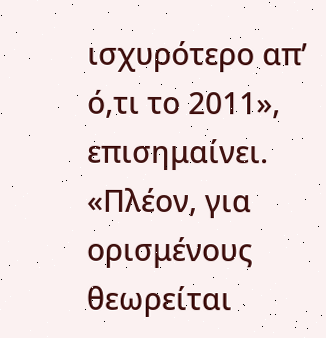ισχυρότερο απ’ ό,τι το 2011», επισημαίνει. «Πλέον, για ορισμένους θεωρείται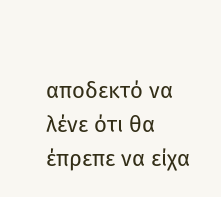αποδεκτό να λένε ότι θα έπρεπε να είχα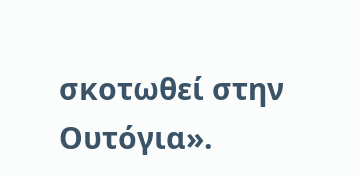σκοτωθεί στην Ουτόγια».